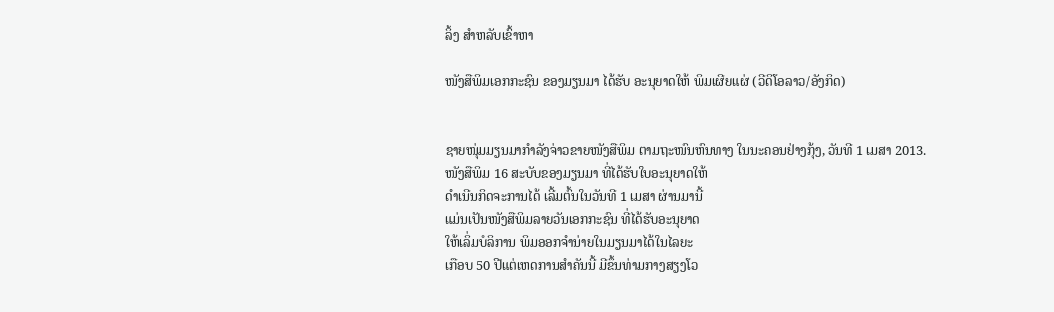ລິ້ງ ສຳຫລັບເຂົ້າຫາ

ໜັງສືພິມເອກກະຊົນ ຂອງມຽນມາ ໄດ້ຮັບ ອະນຸຍາດໃຫ້ ພິມເຜີຍແຜ່ (ວີດິໂອລາວ/ອັງກິດ)


ຊາຍໜຸ່ມມຽນມາກໍາລັງຈ່າວຂາຍໜັງສືພິມ ຕາມຖະໜົນຫົນທາງ ໃນນະຄອນຢ່າງກຸ້ງ, ວັນທີ 1 ເມສາ 2013.
ໜັງສືພິມ 16 ສະບັບຂອງມຽນມາ ທີ່ໄດ້ຮັບໃບອະນຸຍາດໃຫ້
ດໍາເນີນກິດຈະການໄດ້ ເລີ້ມຕົ້ນໃນວັນທີ 1 ເມສາ ຜ່ານມານີ້
ແມ່ນເປັນໜັງສືພິມລາຍວັນເອກກະຊົນ ທີ່ໄດ້ຮັບອະນຸຍາດ
ໃຫ້ເລິ່ມບໍລິການ ພິມອອກຈໍານ່າຍໃນມຽນມາໄດ້ໃນໄລຍະ
ເກືອບ 50 ປີແຕ່ເຫດການສໍາຄັນນີ້ ມີຂຶ້ນທ່າມກາງສຽງໂວ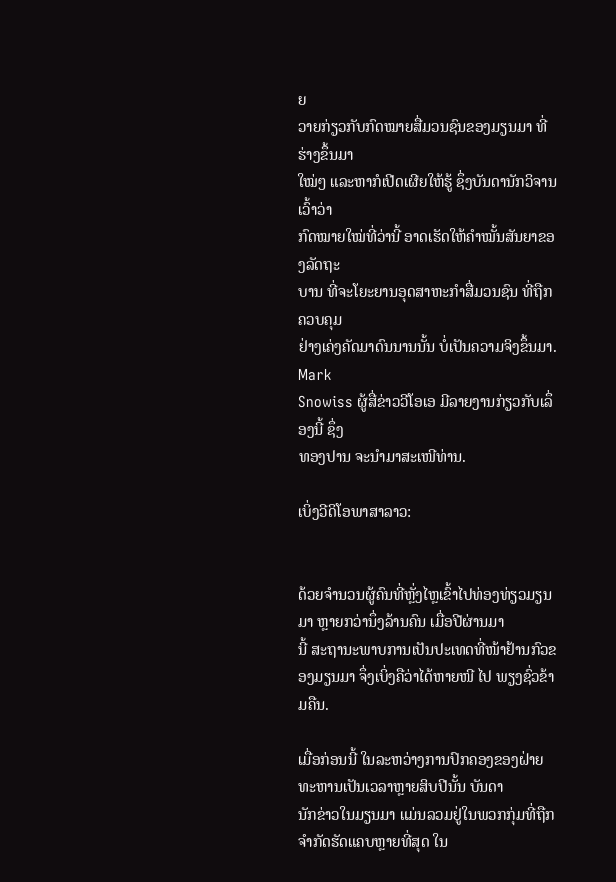ຍ
ວາຍກ່ຽວກັບກົດໝາຍສື່ມວນຊົນຂອງມຽນມາ ທີ່ຮ່າງຂຶ້ນມາ
ໃໝ່ໆ ແລະຫາກໍເປີດເຜີຍໃຫ້ຮູ້ ຊຶ່ງບັນດານັກວິຈານເວົ້າວ່າ
ກົດໝາຍໃໝ່ທີ່ວ່ານີ້ ອາດເຮັດໃຫ້ຄໍາໝັ້ນສັນຍາຂອງລັດຖະ
ບານ ທີ່ຈະໂຍະຍານອຸດສາຫະກໍາສື່ມວນຊົນ ທີ່ຖືກຄວບຄຸມ
ຢ່າງເຄ່ງຄັດມາດົນນານນັ້ນ ບໍ່ເປັນຄວາມຈິງຂຶ້ນມາ. Mark
Snowiss ຜູ້ສື່ຂ່າວວີໂອເອ ມີລາຍງານກ່ຽວກັບເລຶ່ອງນີ້ ຊຶ່ງ
ທອງປານ ຈະນໍາມາສະເໜີທ່ານ.

ເບິ່ງວີດິໂອພາສາລາວ:


ດ້ວຍຈໍານວນຜູ້ຄົນທີ່ຫຼັ່ງໄຫຼເຂົ້າໄປທ່ອງທ່ຽວມຽນມາ ຫຼາຍກວ່ານຶ່ງລ້ານຄົນ ເມື່ອປີຜ່ານມາ
ນີ້ ສະຖານະພາບການເປັນປະເທດທີ່ໜ້າຢ້ານກົວຂອງມຽນມາ ຈຶ່ງເບິ່ງຄືວ່າໄດ້ຫາຍໜີ ໄປ ພຽງຊົ່ວຂ້າມຄືນ.

ເມື່ອກ່ອນນີ້ ໃນລະຫວ່າງການປົກຄອງຂອງຝ່າຍທະຫານເປັນເວລາຫຼາຍສິບປີນັ້ນ ບັນດາ
ນັກຂ່າວໃນມຽນມາ ແມ່ນລວມຢູ່ໃນພວກກຸ່ມທີ່ຖືກຈໍາກັດຮັດແຄບຫຼາຍທີ່ສຸດ ໃນ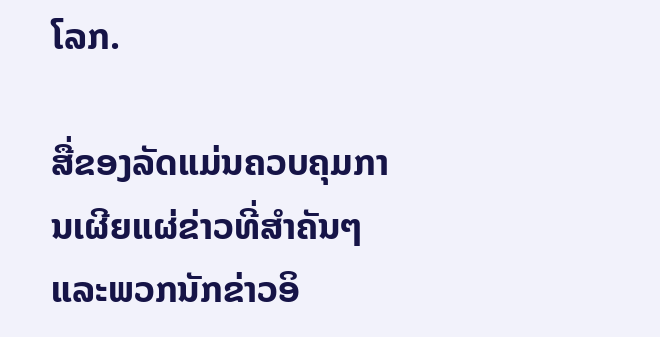ໂລກ.

ສື່ຂອງລັດແມ່ນຄວບຄຸມການເຜີຍແຜ່ຂ່າວທີ່ສໍາຄັນໆ ແລະພວກນັກຂ່າວອິ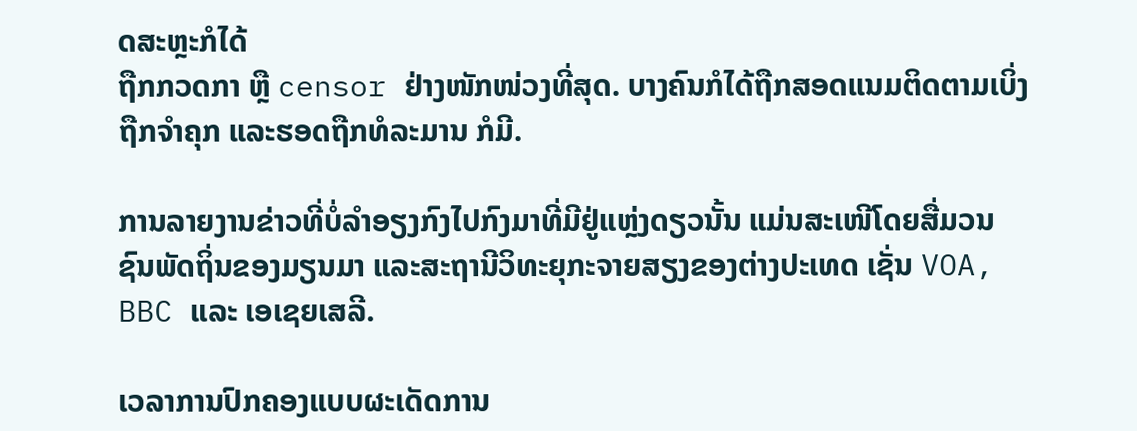ດສະຫຼະກໍໄດ້
ຖືກກວດກາ ຫຼື censor ຢ່າງໜັກໜ່ວງທີ່ສຸດ. ບາງຄົນກໍໄດ້ຖືກສອດແນມຕິດຕາມເບິ່ງ
ຖືກຈໍາຄຸກ ແລະຮອດຖືກທໍລະມານ ກໍມີ.

ການລາຍງານຂ່າວທີ່ບໍ່ລໍາອຽງກົງໄປກົງມາທີ່ມີຢູ່ແຫຼ່ງດຽວນັ້ນ ແມ່ນສະເໜີໂດຍສື່ມວນ
ຊົນພັດຖິ່ນຂອງມຽນມາ ແລະສະຖານີວິທະຍຸກະຈາຍສຽງຂອງຕ່າງປະເທດ ເຊັ່ນ VOA,
BBC ແລະ ເອເຊຍເສລີ.

ເວລາການປົກຄອງແບບຜະເດັດການ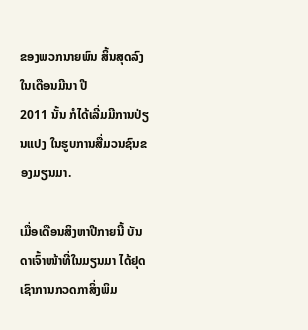ຂອງພວກນາຍພົນ ສິ້ນສຸດລົງໃນເດືອນມີນາ ປີ
2011 ນັ້ນ ກໍໄດ້ເລີ່ມມີການປ່ຽນແປງ ໃນຮູບການສື່ມວນຊົນຂອງມຽນມາ.

ເມື່ອເດືອນສິງຫາປີກາຍນີ້ ບັນດາເຈົ້າໜ້າທີ່ໃນມຽນມາ ໄດ້ຢຸດເຊົາການກວດກາສິ່ງພິມ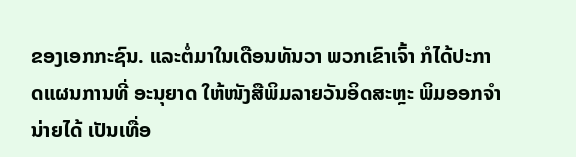ຂອງເອກກະຊົນ. ແລະຕໍ່ມາໃນເດືອນທັນວາ ພວກເຂົາເຈົ້າ ກໍໄດ້ປະກາດແຜນການທີ່ ອະນຸຍາດ ໃຫ້ໜັງສືພິມລາຍວັນອິດສະຫຼະ ພິມອອກຈໍານ່າຍໄດ້ ເປັນເທື່ອ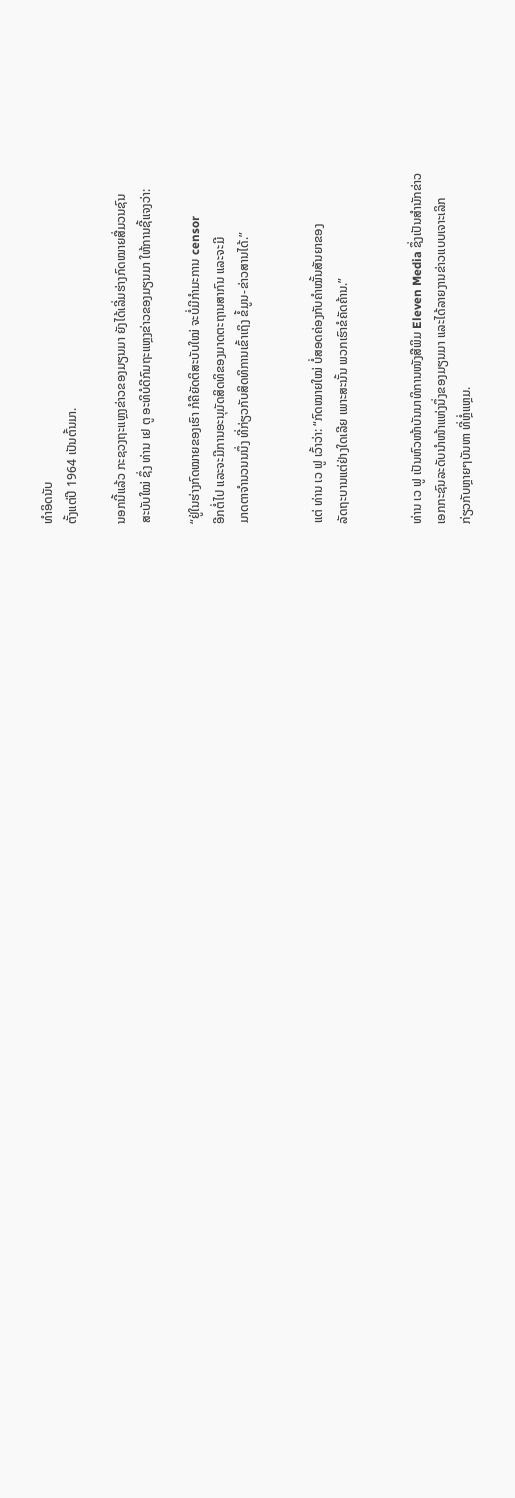ທໍາອິດນັບ
ຕັ້ງແຕ່ປີ 1964 ເປັນຕົ້ນມາ.

ນອກນີ້ແລ້ວ ກະຊວງຖະແຫຼງຂ່າວຂອງມຽນມາ ຍັງໄດ້ເລີ່ມຮ່າງກົດໝາຍສື່ມວນຊົນ
ສະບັບໃໝ່ ຊຶ່ງ ທ່ານ ເຢ ຕູ ອະທິບໍດີກົມຖະແຫຼງຂ່າວຂອງມຽນມາ ໃຫ້ການຊີ້ແຈງວ່າ:

“ຢູ່ໃນຮ່າງກົດໝາຍຂອງເຮົາ ກໍຄືຍັດຕິສະບັບໃໝ່ ຈະບໍ່ມີກໍາມະການ censor
ອີກຕໍ່ໄປ ແລະຈະມີການອະນຸມັດສິດທິຂອງມາດຕະຖານສາກົນ ແລະຈະມີ
ມາດຕາຈໍານວນນນຶ່ງ ທີ່ກ່ຽວກັບສິດທິການເຂົ້າເຖິງ ຂໍ້ມູນ-ຂ່າວສານໄດ້.”


ແຕ່ ທ່ານ ເວ ຟູ ເວົ້າວ່າ: “ກົດໝາຍໃໝ່ ບໍ່ສອດຄ່ອງກັບຄໍາໝັ້ນສັນຍາຂອງ
ລັດຖະບານແຕ່ຢ່າງໃດເລີຍ ເພາະສະນັ້ນ ພວກເຮົາຂໍຄັດຄ້ານ.”


ທ່ານ ເວ ຟູ ເປັນຫົວໜ້າບັນນາທິການໜັງສືພິມ Eleven Media ຊຶ່ງເປັນສໍານັກຂ່າວ
ເອກກະຊົນລະດັບນໍາໜ້າແຫ່ງນຶ່ງຂອງມຽນມາ ແລະໄດ້ລາຍງານຂ່າວແບບເຈາະເລິກ
ກ່ຽວກັບຫຼາຍໆບັນຫາ ທີ່ຫຼໍ່ແຫຼມ.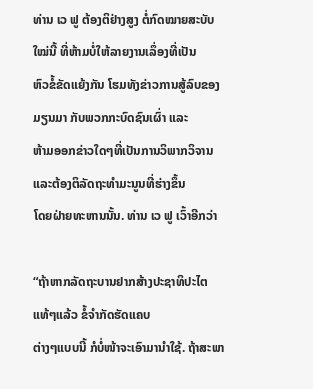ທ່ານ ເວ ຟູ ຕ້ອງຕິຢ່າງສູງ ຕໍ່ກົດໝາຍສະບັບໃໝ່ນີ້ ທີ່ຫ້າມບໍ່ໃຫ້ລາຍງານເລຶ່ອງທີ່ເປັນ
ຫົວຂໍ້ຂັດແຍ້ງກັນ ໂຮມທັງຂ່າວການສູ້ລົບຂອງມຽນມາ ກັບພວກກະບົດຊົນເຜົ່າ ແລະ
ຫ້າມອອກຂ່າວໃດໆທີ່ເປັນການວິພາກວິຈານ ແລະຕ້ອງຕິລັດຖະທໍາມະນູນທີ່ຮ່າງຂຶ້ນ
ໂດຍຝ່າຍທະຫານນັ້ນ. ທ່ານ ເວ ຟູ ເວົ້າອີກວ່າ

“ຖ້າຫາກລັດຖະບານຢາກສ້າງປະຊາທິປະໄຕແທ້ໆແລ້ວ ຂໍ້ຈໍາກັດຮັດແຄບ
ຕ່າງໆແບບນີ້ ກໍບໍ່ໜ້າຈະເອົາມານໍາໃຊ້. ຖ້າສະພາ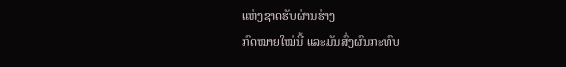ແຫ່ງຊາດຮັບຜ່ານຮ່າງ
ກົດໝາຍໃໝ່ນີ້ ແລະມັນສົ່ງຜົນກະທົບ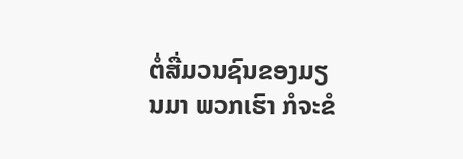ຕໍ່ສື່ມວນຊົນຂອງມຽນມາ ພວກເຮົາ ກໍຈະຂໍ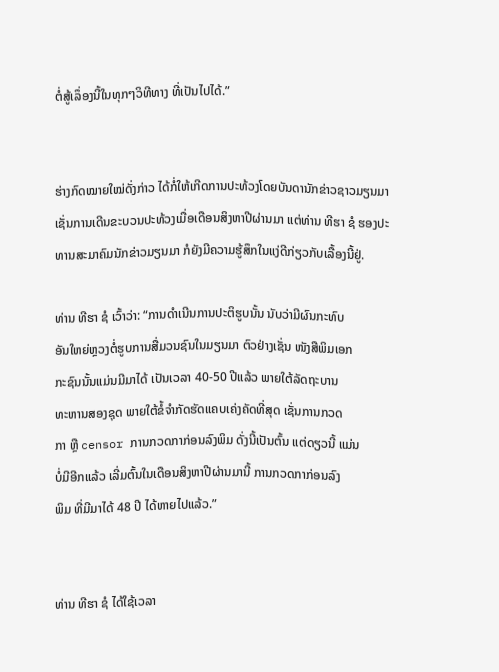ຕໍ່ສູ້ເລຶ່ອງນີ້ໃນທຸກໆວິທີທາງ ທີ່ເປັນໄປໄດ້.”


ຮ່າງກົດໝາຍໃໝ່ດັ່ງກ່າວ ໄດ້ກໍ່ໃຫ້ເກີດການປະທ້ວງໂດຍບັນດານັກຂ່າວຊາວມຽນມາ
ເຊັ່ນການເດີນຂະບວນປະທ້ວງເມື່ອເດືອນສິງຫາປີຜ່ານມາ ແຕ່ທ່ານ ທີຮາ ຊໍ ຮອງປະ
ທານສະມາຄົມນັກຂ່າວມຽນມາ ກໍຍັງມີຄວາມຮູ້ສຶກໃນແງ່ດີກ່ຽວກັບເລື້ອງນີ້ຢູ່.

ທ່ານ ທີຮາ ຊໍ ເວົ້າວ່າ: “ການດໍາເນີນການປະຕິຮູບນັ້ນ ນັບວ່າມີຜົນກະທົບ
ອັນໃຫຍ່ຫຼວງຕໍ່ຮູບການສື່ມວນຊົນໃນມຽນມາ ຕົວຢ່າງເຊັ່ນ ໜັງສືພິມເອກ
ກະຊົນນັ້ນແມ່ນມີມາໄດ້ ເປັນເວລາ 40-50 ປີແລ້ວ ພາຍໃຕ້ລັດຖະບານ
ທະຫານສອງຊຸດ ພາຍໃຕ້ຂໍ້ຈໍາກັດຮັດແຄບເຄ່ງຄັດທີ່ສຸດ ເຊັ່ນການກວດ
ກາ ຫຼື censor ການກວດກາກ່ອນລົງພິມ ດັ່ງນີ້ເປັນຕົ້ນ ແຕ່ດຽວນີ້ ແມ່ນ
ບໍ່ມີອີກແລ້ວ ເລີ່ມຕົ້ນໃນເດືອນສິງຫາປີຜ່ານມານີ້ ການກວດກາກ່ອນລົງ
ພິມ ທີ່ມີມາໄດ້ 48 ປີ ໄດ້ຫາຍໄປແລ້ວ.”


ທ່ານ ທີຮາ ຊໍ ໄດ້ໃຊ້ເວລາ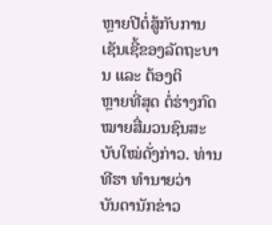ຫຼາຍປີຕໍ່ສູ້ກັບການເຊັນເຊີ້ຂອງລັດຖະບານ ແລະ ຕ້ອງຕິ
ຫຼາຍທີ່ສຸດ ຕໍ່ຮ່າງກົດໝາຍສື່ມວນຊົນສະບັບໃໝ່ດັ່ງກ່າວ. ທ່ານ ທີຮາ ທໍານາຍວ່າ
ບັນດານັກຂ່າວ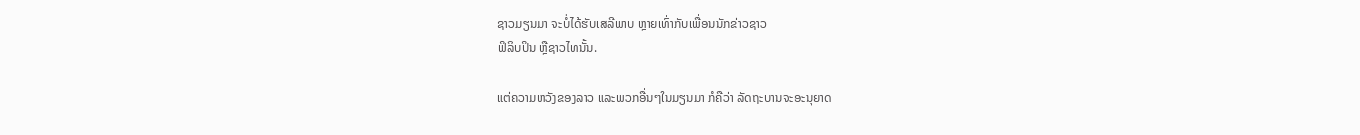ຊາວມຽນມາ ຈະບໍ່ໄດ້ຮັບເສລີພາບ ຫຼາຍເທົ່າກັບເພື່ອນນັກຂ່າວຊາວ
ຟິລິບປິນ ຫຼືຊາວໄທນັ້ນ.

ແຕ່ຄວາມຫວັງຂອງລາວ ແລະພວກອື່ນໆໃນມຽນມາ ກໍຄືວ່າ ລັດຖະບານຈະອະນຸຍາດ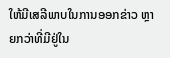ໃຫ້ມີເສລີພາບໃນການອອກຂ່າວ ຫຼາຍກວ່າທີ່ມີຢູ່ໃນ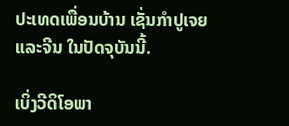ປະເທດເພື່ອນບ້ານ ເຊັ່ນກໍາປູເຈຍ
ແລະຈີນ ໃນປັດຈຸບັນນີ້.

ເບິ່ງວີດິໂອພາ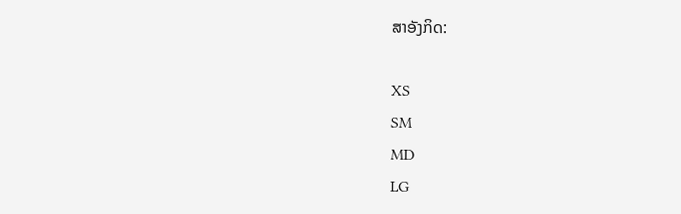ສາອັງກິດ:

XS
SM
MD
LG